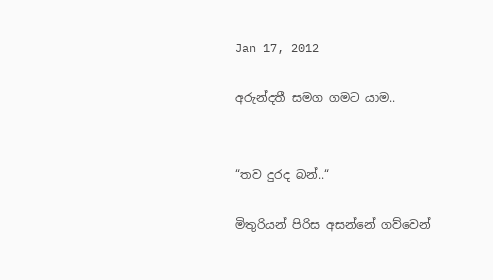Jan 17, 2012

අරුන්දතී සමග ගමට යාම..


“තව දුරද බන්..“

මිතුරියන් පිරිස අසන්නේ ගව්වෙන්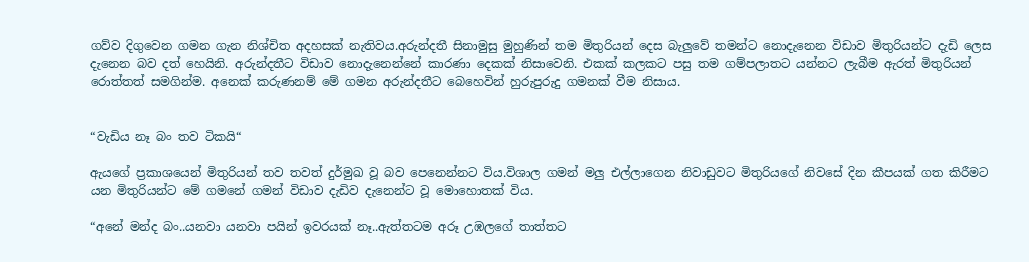ගව්ව දිගුවෙන ගමන ගැන නිශ්චිත අදහසක් නැතිවය.අරුන්දතී සිනාමුසු මුහුණින් තම මිතුරියන් දෙස බැලුවේ තමන්ට නොදැනෙන විඩාව මිතුරියන්ට දැඩි ලෙස දැනෙන බව දත් හෙයිනි. අරුන්දතීට විඩාව නොදැනෙන්නේ කාරණා දෙකක් නිසාවෙනි. එකක් කලකට පසු තම ගම්පලාතට යන්නට ලැබීම ඇරත් මිතුරියන් රොත්තත් සමගින්ම. අනෙක් කරුණනම් මේ ගමන අරුන්දතීට බෙහෙවින් හුරුපුරුදු ගමනක් වීම නිසාය.


“වැඩිය නෑ බං තව ටිකයි“

ඇයගේ ප්‍රකාශයෙන් මිතුරියන් තව තවත් දුර්මුඛ වූ බව පෙනෙන්නට විය.විශාල ගමන් මලු එල්ලාගෙන නිවාඩුවට මිතුරියගේ නිවසේ දින කීපයක් ගත කිරීමට යන මිතුරියන්ට මේ ගමනේ ගමන් විඩාව දැඩිව දැනෙන්ට වූ මොහොතක් විය.

“අනේ මන්ද බං..යනවා යනවා පයින් ඉවරයක් නෑ..ඇත්තටම අරූ උඹලගේ තාත්තට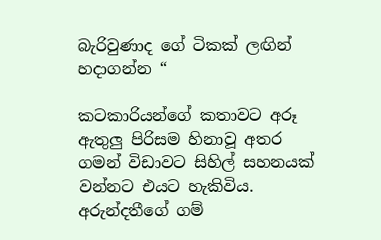බැරිවුණාද ගේ ටිකක් ලඟින් හදාගන්න “

කටකාරියන්ගේ කතාවට අරූ ඇතුලු පිරිසම හිනාවූ අතර ගමන් විඩාවට සිහිල් සහනයක් වන්නට එයට හැකිවිය. අරුන්දතීගේ ගම්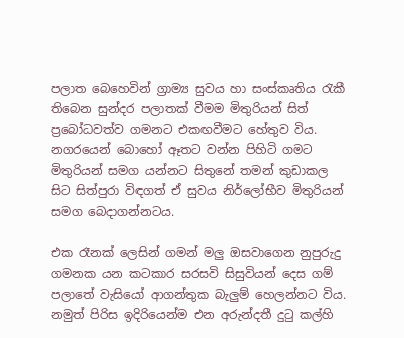පලාත බෙහෙවින් ග්‍රාම්‍ය සුවය හා සංස්කෘතිය රැකී තිබෙන සුන්දර පලාතක් වීමම මිතුරියන් සිත් ප්‍රබෝධවත්ව ගමනට එකඟවීමට හේතුව විය. නගරයෙන් බොහෝ ඈතට වන්න පිහිටි ගමට මිතුරියන් සමග යන්නට සිතුනේ තමන් කුඩාකල සිට සිත්පුරා විඳගත් ඒ සුවය නිර්ලෝභීව මිතුරියන් සමග බෙදාගන්නටය.

එක රෑනක් ලෙසින් ගමන් මලු ඔසවාගෙන නුපුරුදු ගමනක යන කටකාර සරසවි සිසුවියන් දෙස ගම් පලාතේ වැසියෝ ආගන්තුක බැලුම් හෙලන්නට විය. නමුත් පිරිස ඉදිරියෙන්ම එන අරුන්දතී දුටු කල්හි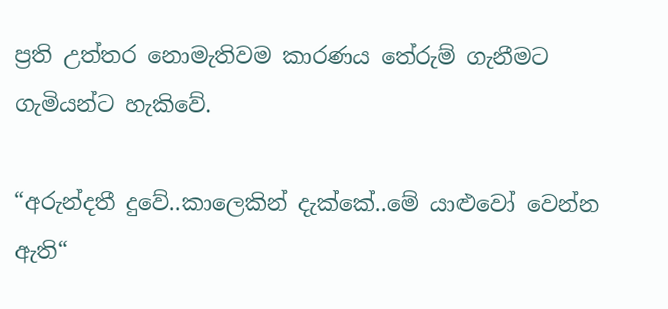ප්‍රති උත්තර නොමැතිවම කාරණය තේරුම් ගැනීමට ගැමියන්ට හැකිවේ.

“අරුන්දතී දුවේ..කාලෙකින් දැක්කේ..මේ යාළුවෝ වෙන්න ඇති“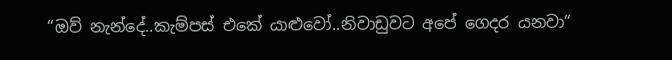“ඔව් නැන්දේ..කැම්පස් එකේ යාළුවෝ..නිවාඩුවට අපේ ගෙදර යනවා“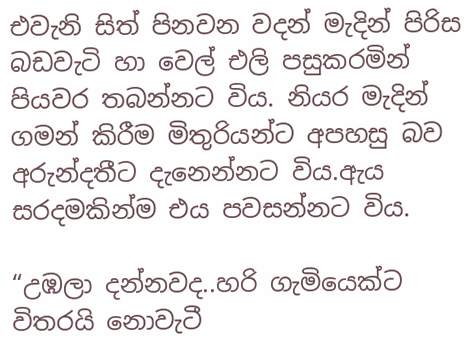එවැනි සිත් පිනවන වදන් මැදින් පිරිස බඩවැටි හා වෙල් එලි පසුකරමින් පියවර තබන්නට විය. නියර මැදින්  ගමන් කිරීම මිතුරියන්ට අපහසු බව අරුන්දතීට දැනෙන්නට විය.ඇය සරදමකින්ම එය පවසන්නට විය.

“උඹලා දන්නවද..හරි ගැමියෙක්ට විතරයි නොවැටී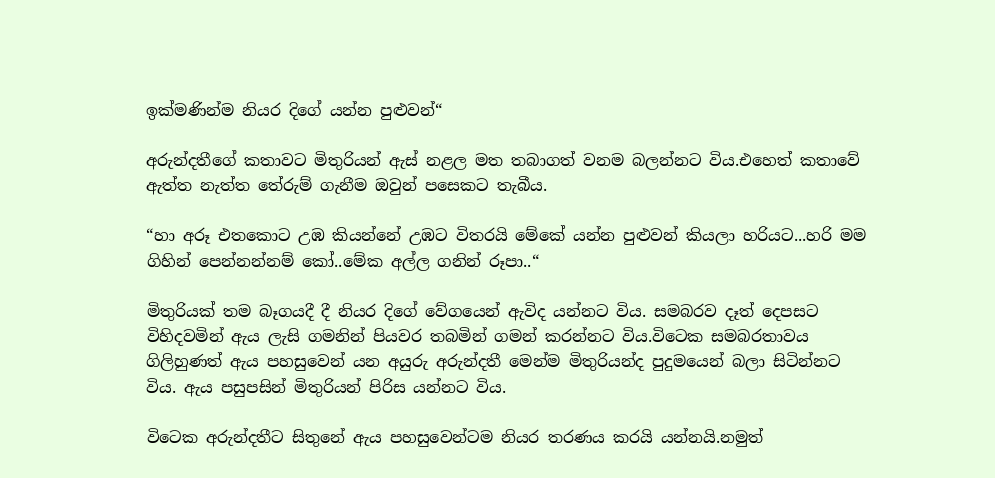ඉක්මණින්ම නියර දිගේ යන්න පුළුවන්“

අරුන්දතීගේ කතාවට මිතුරියන් ඇස් නළල මත තබාගත් වනම බලන්නට විය.එහෙත් කතාවේ ඇත්ත නැත්ත තේරුම් ගැනීම ඔවුන් පසෙකට තැබීය.

“හා අරූ එතකොට උඹ කියන්නේ උඹට විතරයි මේකේ යන්න පුළුවන් කියලා හරියට...හරි මම ගිහින් පෙන්නන්නම් කෝ..මේක අල්ල ගනින් රූපා..“

මිතුරියක් තම බෑගයදී දී නියර දිගේ වේගයෙන් ඇවිද යන්නට විය. සමබරව දෑත් දෙපසට විහිදවමින් ඇය ලැසි ගමනින් පියවර තබමින් ගමන් කරන්නට විය.විටෙක සමබරතාවය ගිලිහුණත් ඇය පහසුවෙන් යන අයුරු අරුන්දතී මෙන්ම මිතුරියන්ද පුදුමයෙන් බලා සිටින්නට විය. ඇය පසුපසින් මිතුරියන් පිරිස යන්නට විය.

විටෙක අරුන්දතීට සිතුනේ ඇය පහසුවෙන්ටම නියර තරණය කරයි යන්නයි.නමුත්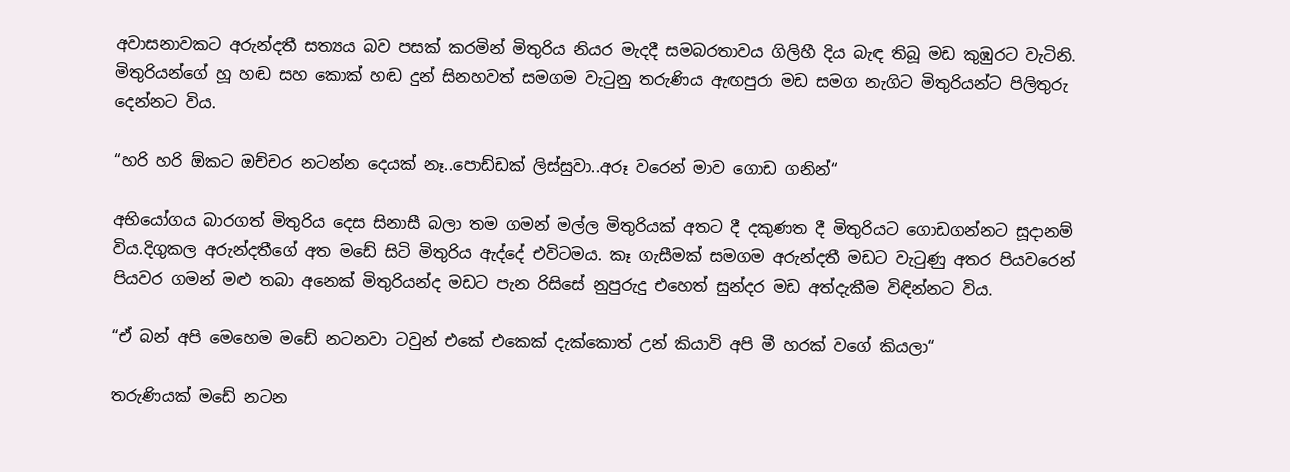අවාසනාවකට අරුන්දතී සත්‍යය බව පසක් කරමින් මිතුරිය නියර මැදදී සමබරතාවය ගිලිහී දිය බැඳ තිබූ මඩ කුඹුරට වැටිනි. මිතුරියන්ගේ හූ හඬ සහ කොක් හඬ දුන් සිනහවත් සමගම වැටුනු තරුණිය ඇඟපුරා මඩ සමග නැගිට මිතුරියන්ට පිලිතුරු දෙන්නට විය.

“හරි හරි ඕකට ඔච්චර නටන්න දෙයක් නෑ..පොඩ්ඩක් ලිස්සුවා..අරූ වරෙන් මාව ගොඩ ගනින්“

අභියෝගය බාරගත් මිතුරිය දෙස සිනාසී බලා තම ගමන් මල්ල මිතුරියක් අතට දී දකුණත දී මිතුරියට ගොඩගන්නට සූදානම් විය.දිගුකල අරුන්දතීගේ අත මඩේ සිටි මිතුරිය ඇද්දේ එවිටමය. කෑ ගැසීමක් සමගම අරුන්දතී මඩට වැටුණු අතර පියවරෙන් පියවර ගමන් මළු තබා අනෙක් මිතුරියන්ද මඩට පැන රිසිසේ නුපුරුදු එහෙත් සුන්දර මඩ අත්දැකීම විඳින්නට විය.

“ඒ බන් අපි මෙහෙම මඩේ නටනවා ටවුන් එකේ එකෙක් දැක්කොත් උන් කියාවි අපි මී හරක් වගේ කියලා“

තරුණියක් මඩේ නටන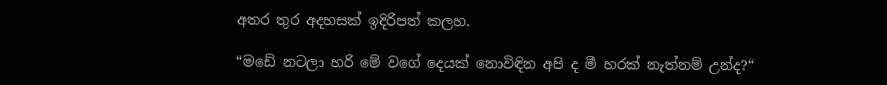අතර තුර අදහසක් ඉදිරිපත් කලහ.

“මඩේ නටලා හරි මේ වගේ දෙයක් නොවිඳින අපි ද මී හරක් නැත්නම් උන්ද?“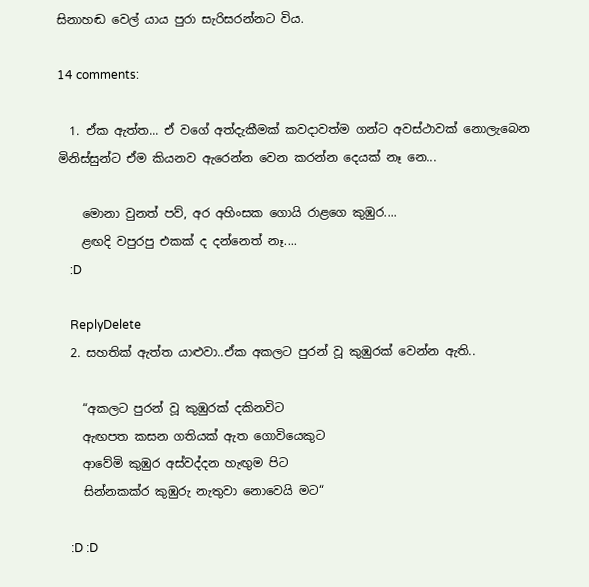සිනාහඬ වෙල් යාය පුරා සැරිසරන්නට විය.

14 comments:

  1. ඒක ඇත්ත... ඒ වගේ අත්දැකීමක් කවදාවත්ම ගන්ට අවස්ථාවක් නොලැබෙන මිනිස්සුන්ට ඒම කියනව ඇරෙන්න වෙන කරන්න දෙයක් නෑ නෙ...

    මොනා වුනත් පව්, අර අහිංසක ගොයි රාළගෙ කුඹුර....
    ළඟදි වපුරපු එකක් ද දන්නෙත් නෑ....
    :D

    ReplyDelete
  2. සහතික් ඇත්ත යාළුවා..ඒක අකලට පුරන් වූ කුඹුරක් වෙන්න ඇති..

    “අකලට පුරන් වූ කුඹුරක් දකිනවිට
    ඇඟපත කසන ගතියක් ඇත ගොවියෙකුට
    ආවේමි කුඹුර අස්වද්දන හැඟුම පිට
    සින්නකක්ර කුඹුරු නැතුවා නොවෙයි මට“

    :D :D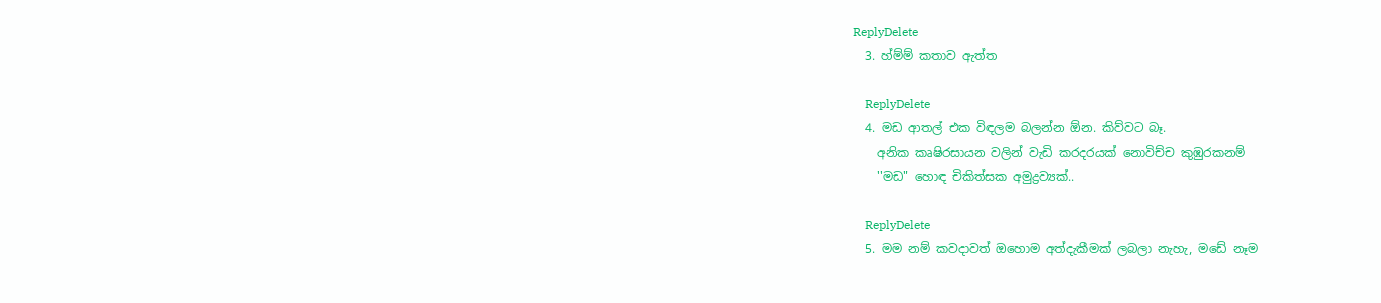ReplyDelete
  3. හ්ම්ම් කතාව ඇත්ත

    ReplyDelete
  4. මඩ ආතල් එක විඳලම බලන්න ඕන. කිව්වට බෑ.
    අනික කෘෂිරසායන වලින් වැඩි කරදරයක් නොවිච්ච කුඹුරකනම්
    ''මඩ" හොඳ චිකිත්සක අමුද්‍රව්‍යක්..

    ReplyDelete
  5. මම නම් කවදාවත් ඔහොම අත්දැකීමක් ලබලා නැහැ, මඩේ නෑම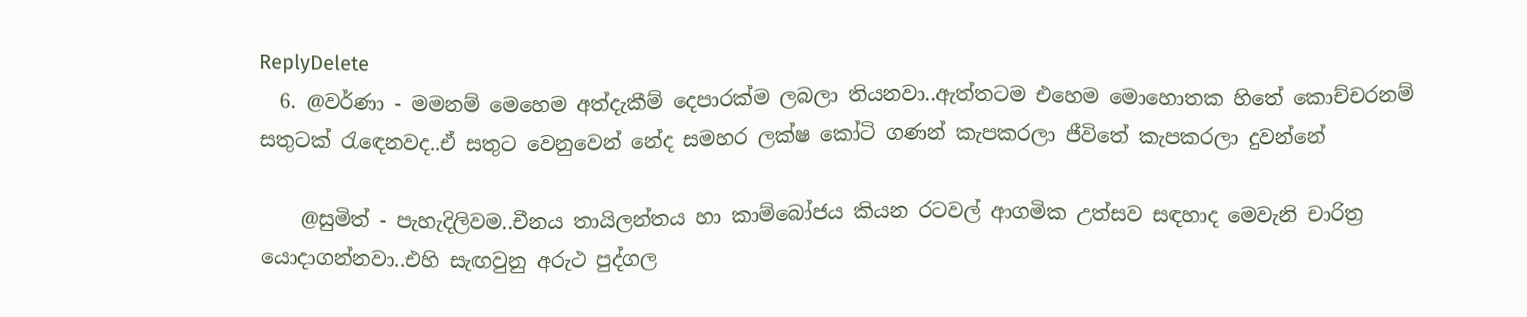ReplyDelete
  6. @වර්ණා - මමනම් මෙහෙම අත්දැකීම් දෙපාරක්ම ලබලා තියනවා..ඇත්තටම එහෙම මොහොතක හිතේ කොච්චරනම් සතුටක් රැඳෙනවද..ඒ සතුට වෙනුවෙන් නේද සමහර ලක්ෂ කෝටි ගණන් කැපකරලා ජීවිතේ කැපකරලා දුවන්නේ

    @සුමිත් - පැහැදිලිවම..චීනය තායිලන්තය හා කාම්බෝජය කියන රටවල් ආගමික උත්සව සඳහාද මෙවැනි චාරිත්‍ර යොදාගන්නවා..එහි සැඟවුනු අරුථ පුද්ගල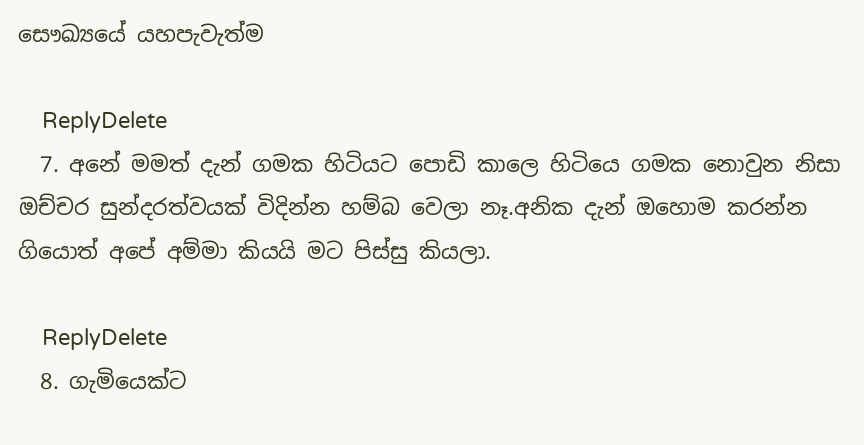සෞඛ්‍යයේ යහපැවැත්ම

    ReplyDelete
  7. අනේ මමත් දැන් ගමක හිටියට පොඩි කාලෙ හිටියෙ ගමක නොවුන නිසා ඔච්චර සුන්දරත්වයක් විදින්න හම්බ වෙලා නෑ.අනික දැන් ඔහොම කරන්න ගියොත් අපේ අම්මා කියයි මට පිස්සු කියලා.

    ReplyDelete
  8. ගැමියෙක්ට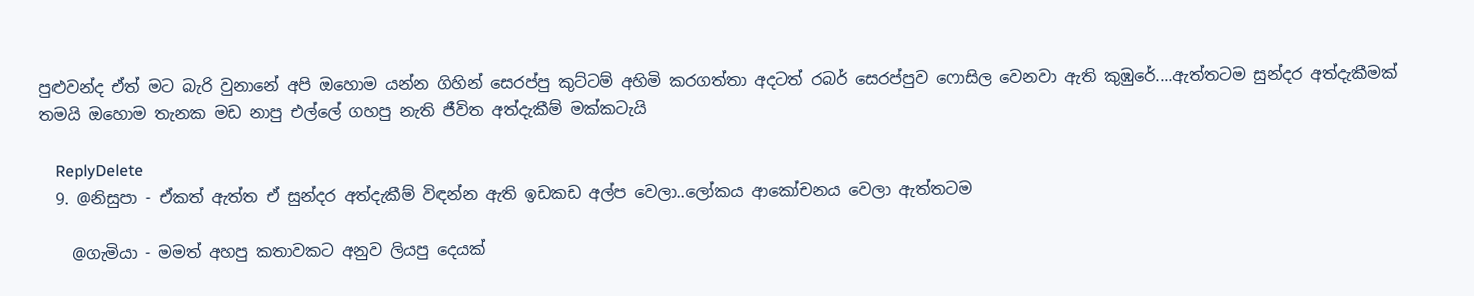පුළුවන්ද ඒත් මට බැරි වුනානේ අපි ඔහොම යන්න ගිහින් සෙරප්පු කුට්ටම් අහිමි කරගත්තා අදටත් රබර් සෙරප්පුව ෆොසිල වෙනවා ඇති කුඹුරේ....ඇත්තටම සුන්දර අත්දැකීමක් තමයි ඔහොම තැනක මඩ නාපු එල්ලේ ගහපු නැති ජීවිත අත්දැකීම් මක්කටැයි

    ReplyDelete
  9. @නිසුපා - ඒකත් ඇත්ත ඒ සුන්දර අත්දැකීම් විඳන්න ඇති ඉඩකඩ අල්ප වෙලා..ලෝකය ආකෝචනය වෙලා ඇත්තටම

    @ගැමියා - මමත් අහපු කතාවකට අනුව ලියපු දෙයක්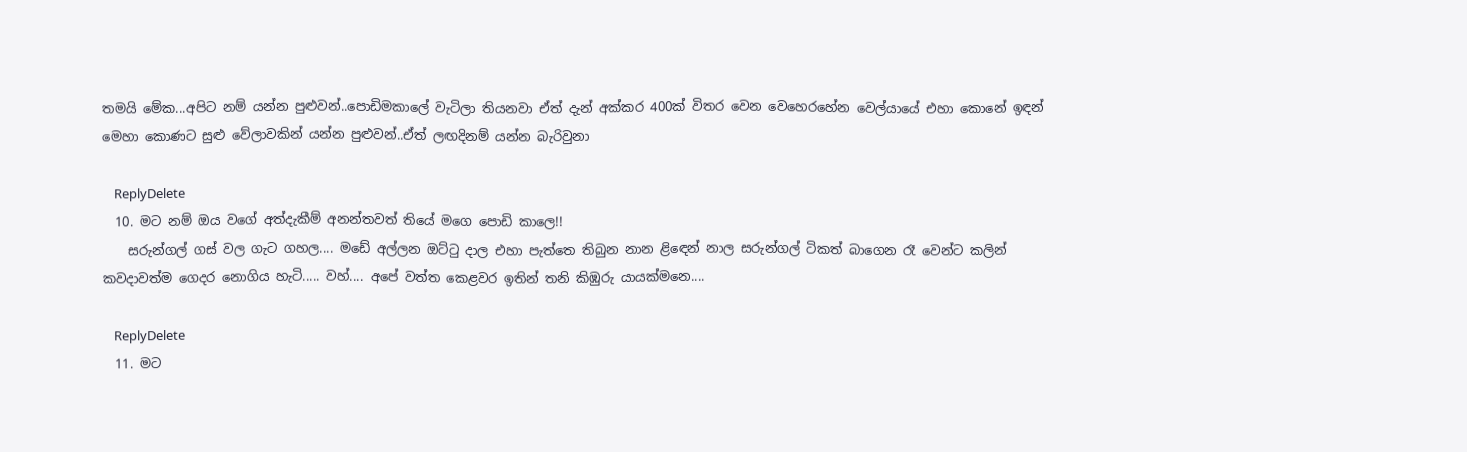තමයි මේක...අපිට නම් යන්න පුළුවන්..පොඩිමකාලේ වැටිලා තියනවා ඒත් දැන් අක්කර 400ක් විතර වෙන වෙහෙරහේන වෙල්යායේ එහා කොනේ ඉඳන් මෙහා කොණට සුළු වේලාවකින් යන්න පුළුවන්..ඒත් ලඟදිනම් යන්න බැරිවුනා

    ReplyDelete
  10. මට නම් ඔය වගේ අත්දැකීම් අනන්තවත් තියේ මගෙ පොඩි කාලෙ!!
    සරුන්ගල් ගස් වල ගැට ගහල.... මඩේ අල්ලන ඔට්ටු දාල එහා පැත්තෙ තිබුන නාන ළිඳෙන් නාල සරුන්ගල් ටිකත් බාගෙන රෑ වෙන්ට කලින් කවදාවත්ම ගෙදර නොගිය හැටි..... වහ්.... අපේ වත්ත කෙළවර ඉතින් තනි කිඹුරු යායක්මනෙ....

    ReplyDelete
  11. මට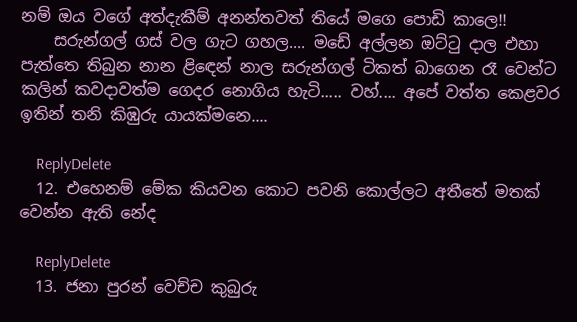නම් ඔය වගේ අත්දැකීම් අනන්තවත් තියේ මගෙ පොඩි කාලෙ!!
    සරුන්ගල් ගස් වල ගැට ගහල.... මඩේ අල්ලන ඔට්ටු දාල එහා පැත්තෙ තිබුන නාන ළිඳෙන් නාල සරුන්ගල් ටිකත් බාගෙන රෑ වෙන්ට කලින් කවදාවත්ම ගෙදර නොගිය හැටි..... වහ්.... අපේ වත්ත කෙළවර ඉතින් තනි කිඹුරු යායක්මනෙ....

    ReplyDelete
  12. එහෙනම් මේක කියවන කොට පවනි කොල්ලට අතීතේ මතක් වෙන්න ඇති නේද

    ReplyDelete
  13. ජනා පුරන් වෙච්ච කුබුරු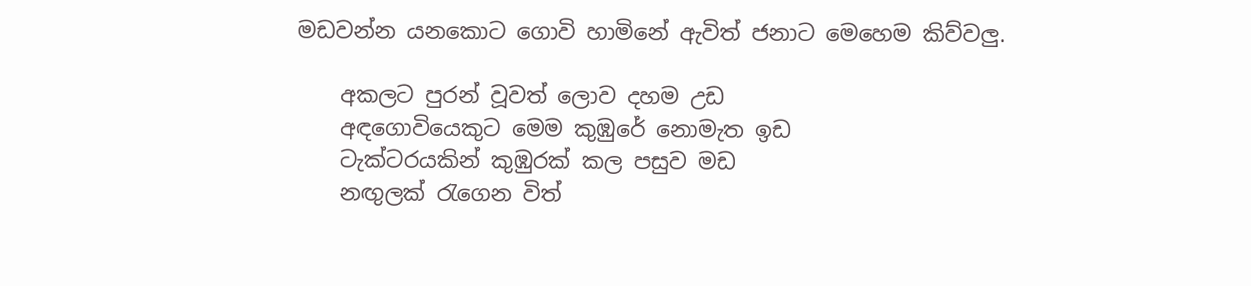මඩවන්න යනකොට ගොවි හාමිනේ ඇවිත් ජනාට මෙහෙම කිව්වලු.

    අකලට පුරන් වූවත් ලොව දහම උඩ
    අඳගොවියෙකුට මෙම කුඹුරේ නොමැත ඉඩ
    ටැක්ටරයකින් කුඹුරක් කල පසුව මඩ
    නඟුලක් රැගෙන විත්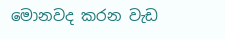මොනවද කරන වැඩ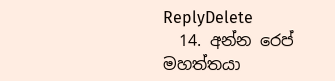ReplyDelete
  14. අන්න රෙප් මහත්තයා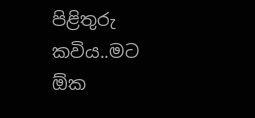පිළිතුරු කවිය..මට ඕක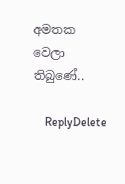අමතක වෙලා තිබුණේ..

    ReplyDelete